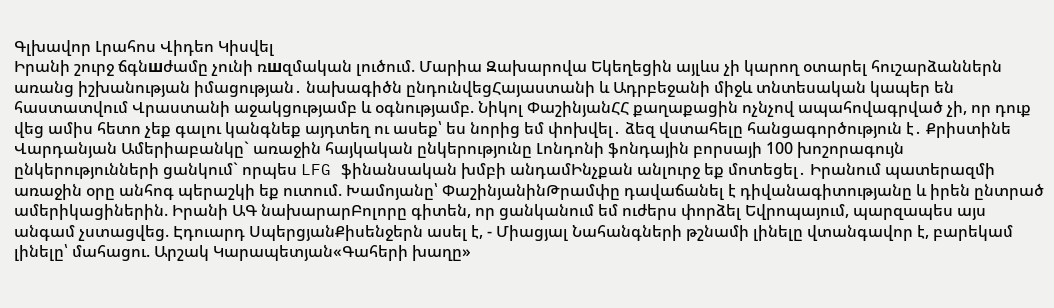Գլխավոր Լրահոս Վիդեո Կիսվել
Իրանի շուրջ ճգնшժամը չունի ռшզմական լուծում. Մարիա Զախարովա Եկեղեցին այլևս չի կարող օտարել հուշարձաններն առանց իշխանության իմացության․ նախագիծն ընդունվեցՀայաստանի և Ադրբեջանի միջև տնտեսական կապեր են հաստատվում Վրաստանի աջակցությամբ և օգնությամբ. Նիկոլ ՓաշինյանՀՀ քաղաքացին ոչնչով ապահովագրված չի, որ դուք վեց ամիս հետո չեք գալու կանգնեք այդտեղ ու ասեք՝ ես նորից եմ փոխվել․ ձեզ վստահելը հանցագործություն է․ Քրիստինե Վարդանյան Ամերիաբանկը` առաջին հայկական ընկերությունը Լոնդոնի ֆոնդային բորսայի 100 խոշորագույն ընկերությունների ցանկում` որպես LFG ֆինանսական խմբի անդամԻնչքան անլուրջ եք մոտեցել․ Իրանում պատերազմի առաջին օրը անհոգ պերաշկի եք ուտում. Խամոյանը՝ ՓաշինյանինԹրամփը դավաճանել է դիվանագիտությանը և իրեն ընտրած ամերիկացիներին. Իրանի ԱԳ նախարարԲոլորը գիտեն, որ ցանկանում եմ ուժերս փորձել Եվրոպայում, պարզապես այս անգամ չստացվեց. Էդուարդ ՍպերցյանՔիսենջերն ասել է, - Միացյալ Նահանգների թշնամի լինելը վտանգավոր է, բարեկամ լինելը՝ մահացու. Արշակ Կարապետյան«Գահերի խաղը»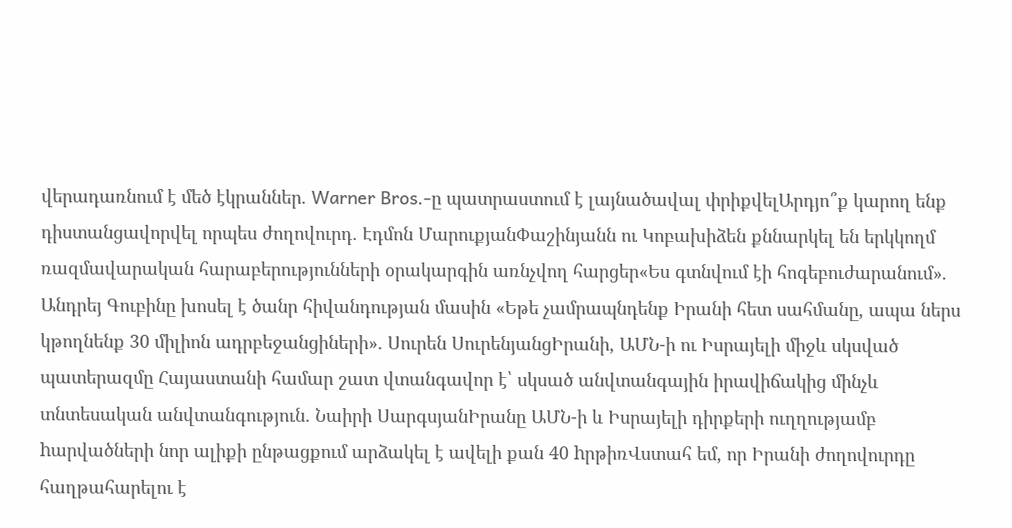վերադառնում է մեծ էկրաններ. Warner Bros.-ը պատրաստում է լայնածավալ փրիքվելԱրդյո՞ք կարող ենք դիստանցավորվել որպես ժողովուրդ․ Էդմոն ՄարուքյանՓաշինյանն ու Կոբախիձեն քննարկել են երկկողմ ռազմավարական հարաբերությունների օրակարգին առնչվող հարցեր«Ես գտնվում էի հոգեբուժարանում». Անդրեյ Գուբինը խոսել է ծանր հիվանդության մասին «Եթե չամրապնդենք Իրանի հետ սահմանը, ապա ներս կթողնենք 30 միլիոն ադրբեջանցիների»․ Սուրեն ՍուրենյանցԻրանի, ԱՄՆ-ի ու Իսրայելի միջև սկսված պատերազմը Հայաստանի համար շատ վտանգավոր է՝ սկսած անվտանգային իրավիճակից մինչև տնտեսական անվտանգություն․ Նաիրի ՍարգսյանԻրանը ԱՄՆ-ի և Իսրայելի դիրքերի ուղղությամբ hարվածների նոր ալիքի ընթացքում արձակել է ավելի քան 40 hրթիռՎստահ եմ, որ Իրանի ժողովուրդը հաղթահարելու է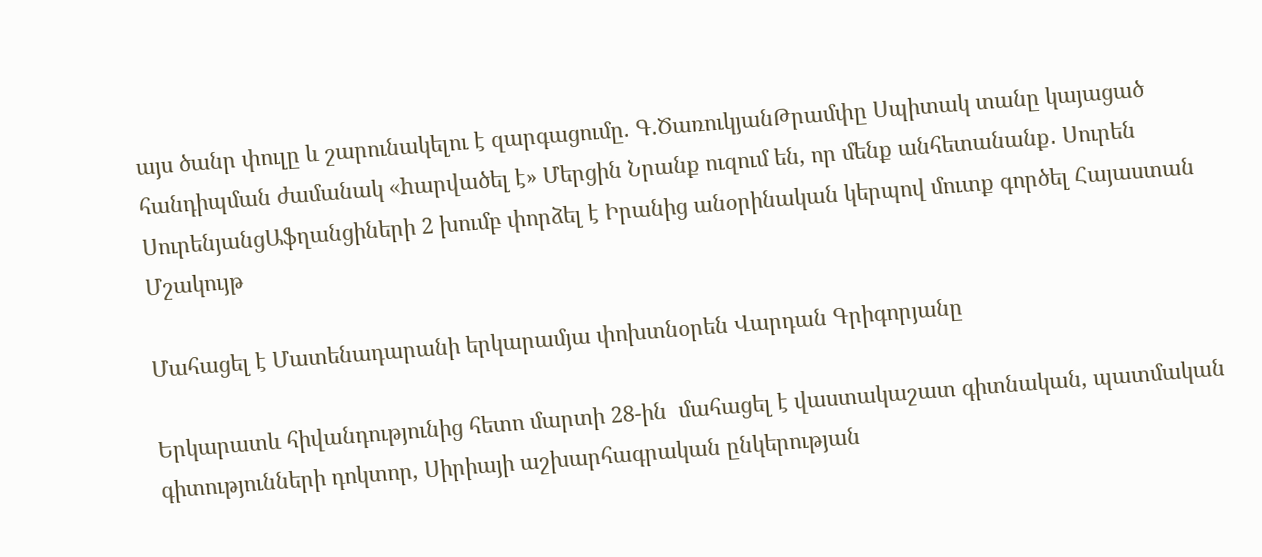այս ծանր փուլը և շարունակելու է զարգացումը. Գ.ԾառուկյանԹրամփը Սպիտակ տանը կայացած հանդիպման ժամանակ «hարվածել է» Մերցին Նրանք ուզում են, որ մենք անհետանանք․ Սուրեն ՍուրենյանցԱֆղանցիների 2 խումբ փորձել է Իրանից անօրինական կերպով մուտք գործել Հայաստան
Մշակույթ

Մահացել է Մատենադարանի երկարամյա փոխտնօրեն Վարդան Գրիգորյանը

Երկարատև հիվանդությունից հետո մարտի 28-ին  մահացել է վաստակաշատ գիտնական, պատմական գիտությունների դոկտոր, Սիրիայի աշխարհագրական ընկերության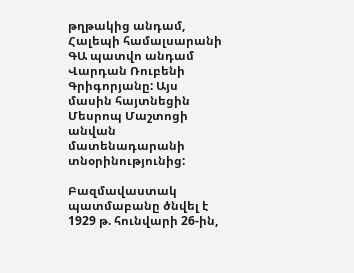թղթակից անդամ, Հալեպի համալսարանի ԳԱ պատվո անդամ Վարդան Ռուբենի Գրիգորյանը: Այս մասին հայտնեցին Մեսրոպ Մաշտոցի անվան մատենադարանի տնօրինությունից:

Բազմավաստակ պատմաբանը ծնվել է 1929 թ. հունվարի 26-ին,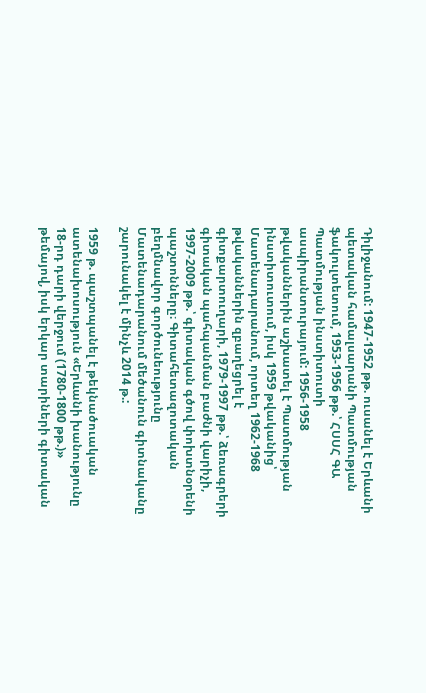Դիլիջանում: 1947-1952 թթ. ուսանել է Երևանի պետական համալսարանի Պատմության ֆակուլտետում, 1953-1956 թթ.՝ ՀՍՍՀ ԳԱ Պատմության ինստիտուտի ասպիրանտուրայում: 1956-1958 թվականներին աշխատել է Պատմության ինստիտուտում, իսկ 1959 թվականից՝ Մատենադարանում, որտեղ 1962-1968 թվականներին զբաղեցրել է գիտքարտուղարի, 1979-1997 թթ.՝ ձեռագրերի գիտական պահպանման բաժնի վարիչի, 1997-2009 թթ.՝ գիտական գծով փոխտնօրենի պաշտոնները։ Գիտահետազոտական բեղմնավոր գործունեությունը Մատենադարանում մեծանուն գիտնականը շարունակել է մինչև 2014 թ.:

1959 թ. պաշտպանել է թեկնածուական ատենախոսություն «Երևանի խանությունը 18-րդ դարի վերջում (1780-1800 թթ.)» թեմայով, իսկ երկար տարիների գիտական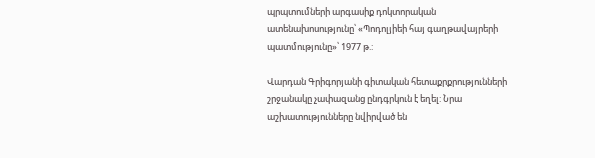պրպտումների արգասիք դոկտորական ատենախոսությունը՝ «Պոդոլյիեի հայ գաղթավայրերի պատմությունը»՝ 1977 թ.:

Վարդան Գրիգորյանի գիտական հետաքրքրությունների շրջանակը չափազանց ընդգրկուն է եղել: Նրա աշխատությունները նվիրված են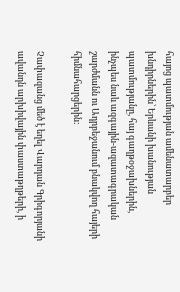հայոց պատմության ամենատարբեր խնդիրներին՝ Երևանի խանության պատմությանը, հայ գաղթօջախներին, ինչպես նաև ազգային-ազատագրական շարժմանն ու Ադրբեջանում բնակվող հայերի հիմնահարցերին:

Չափազանց մեծ է եղել Վարդան Գրիգորյանի ավանդն արխիվային փաստաթղթերի, ի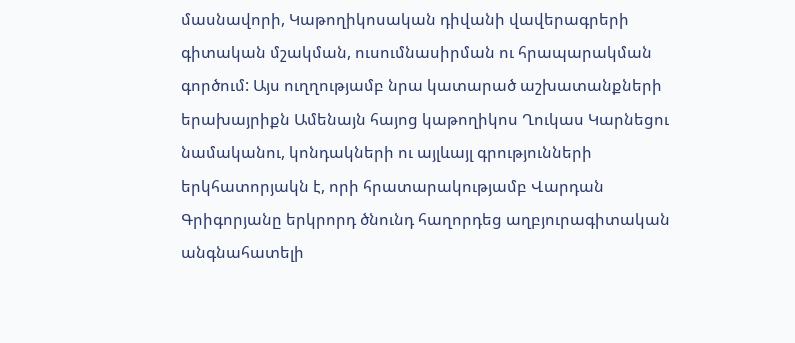մասնավորի, Կաթողիկոսական դիվանի վավերագրերի գիտական մշակման, ուսումնասիրման ու հրապարակման գործում: Այս ուղղությամբ նրա կատարած աշխատանքների երախայրիքն Ամենայն հայոց կաթողիկոս Ղուկաս Կարնեցու նամականու, կոնդակների ու այլևայլ գրությունների երկհատորյակն է, որի հրատարակությամբ Վարդան Գրիգորյանը երկրորդ ծնունդ հաղորդեց աղբյուրագիտական անգնահատելի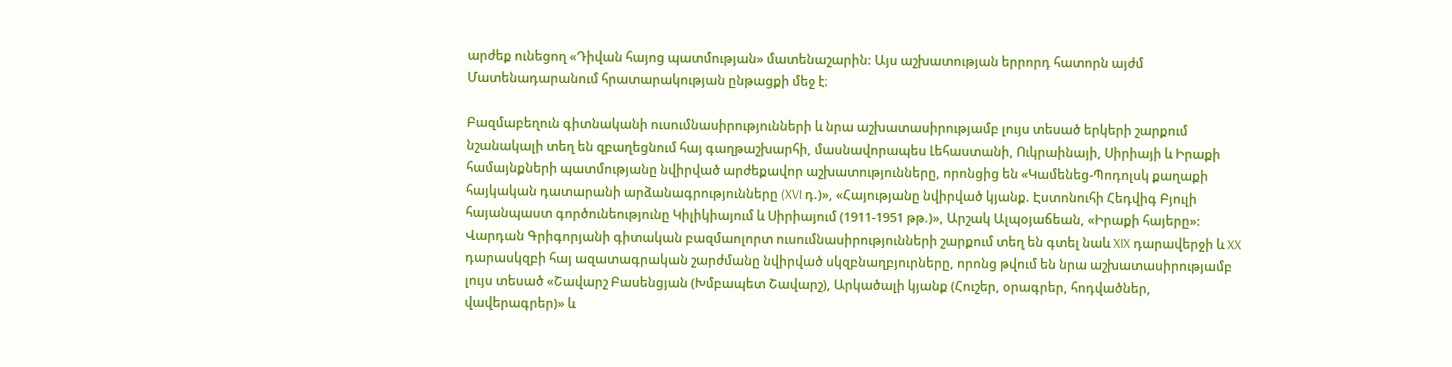արժեք ունեցող «Դիվան հայոց պատմության» մատենաշարին: Այս աշխատության երրորդ հատորն այժմ Մատենադարանում հրատարակության ընթացքի մեջ է։

Բազմաբեղուն գիտնականի ուսումնասիրությունների և նրա աշխատասիրությամբ լույս տեսած երկերի շարքում նշանակալի տեղ են զբաղեցնում հայ գաղթաշխարհի, մասնավորապես Լեհաստանի, Ուկրաինայի, Սիրիայի և Իրաքի համայնքների պատմությանը նվիրված արժեքավոր աշխատությունները, որոնցից են «Կամենեց-Պոդոլսկ քաղաքի հայկական դատարանի արձանագրությունները (XVI դ.)», «Հայությանը նվիրված կյանք. Էստոնուհի Հեդվիգ Բյուլի հայանպաստ գործունեությունը Կիլիկիայում և Սիրիայում (1911-1951 թթ.)», Արշակ Ալպօյաճեան, «Իրաքի հայերը»:
Վարդան Գրիգորյանի գիտական բազմաոլորտ ուսումնասիրությունների շարքում տեղ են գտել նաև XIX դարավերջի և XX դարասկզբի հայ ազատագրական շարժմանը նվիրված սկզբնաղբյուրները, որոնց թվում են նրա աշխատասիրությամբ լույս տեսած «Շավարշ Բասենցյան (Խմբապետ Շավարշ), Արկածալի կյանք (Հուշեր, օրագրեր, հոդվածներ, վավերագրեր)» և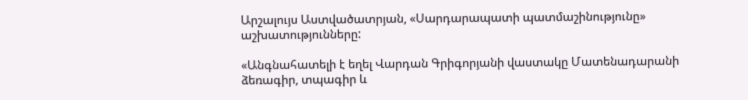Արշալույս Աստվածատրյան, «Սարդարապատի պատմաշինությունը» աշխատությունները:

«Անգնահատելի է եղել Վարդան Գրիգորյանի վաստակը Մատենադարանի ձեռագիր, տպագիր և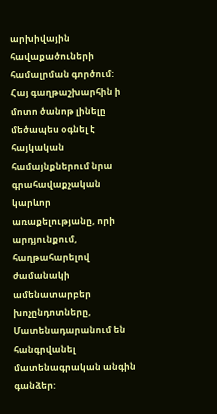արխիվային հավաքածուների համալրման գործում: Հայ գաղթաշխարհին ի մոտո ծանոթ լինելը մեծապես օգնել է հայկական համայնքներում նրա գրահավաքչական կարևոր առաքելությանը, որի արդյունքում, հաղթահարելով ժամանակի ամենատարբեր խոչընդոտները, Մատենադարանում են հանգրվանել մատենագրական անգին գանձեր: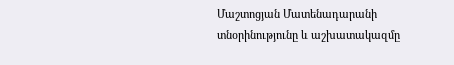Մաշտոցյան Մատենադարանի տնօրինությունը և աշխատակազմը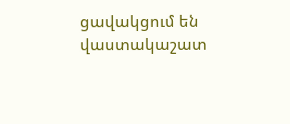ցավակցում են վաստակաշատ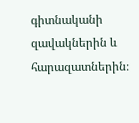գիտնականի զավակներին և հարազատներին։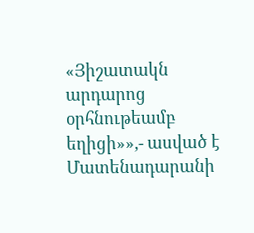«Յիշատակն արդարոց օրհնութեամբ եղիցի»»,- ասված է Մատենադարանի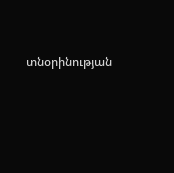տնօրինության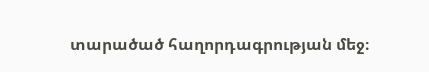տարածած հաղորդագրության մեջ։